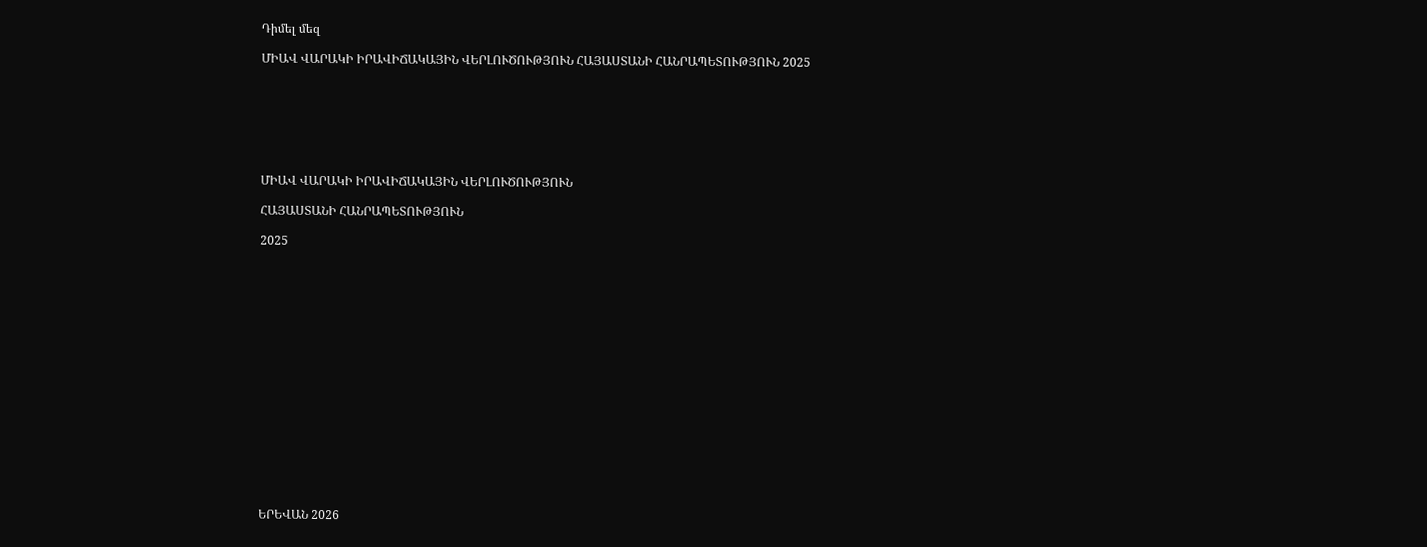Դիմել մեզ

ՄԻԱՎ ՎԱՐԱԿԻ ԻՐԱՎԻՃԱԿԱՅԻՆ ՎԵՐԼՈՒԾՈՒԹՅՈՒՆ ՀԱՅԱՍՏԱՆԻ ՀԱՆՐԱՊԵՏՈՒԹՅՈՒՆ 2025







ՄԻԱՎ ՎԱՐԱԿԻ ԻՐԱՎԻՃԱԿԱՅԻՆ ՎԵՐԼՈՒԾՈՒԹՅՈՒՆ

ՀԱՅԱՍՏԱՆԻ ՀԱՆՐԱՊԵՏՈՒԹՅՈՒՆ

2025

















ԵՐԵՎԱՆ 2026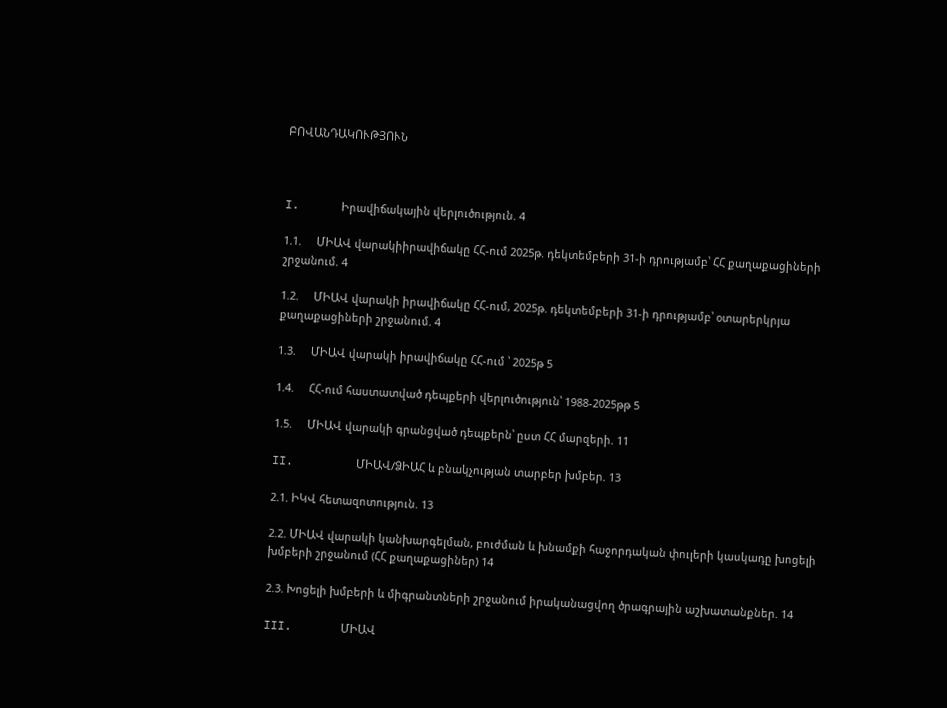ԲՈՎԱՆԴԱԿՈՒԹՅՈՒՆ



I.      Իրավիճակային վերլուծություն. 4

1.1.     ՄԻԱՎ վարակիիրավիճակը ՀՀ-ում 2025թ. դեկտեմբերի 31-ի դրությամբ՝ ՀՀ քաղաքացիների շրջանում. 4

1.2.     ՄԻԱՎ վարակի իրավիճակը ՀՀ-ում, 2025թ. դեկտեմբերի 31-ի դրությամբ՝ օտարերկրյա քաղաքացիների շրջանում. 4

1.3.     ՄԻԱՎ վարակի իրավիճակը ՀՀ-ում ՝ 2025թ 5

1.4.     ՀՀ-ում հաստատված դեպքերի վերլուծություն՝ 1988-2025թթ 5

1.5.     ՄԻԱՎ վարակի գրանցված դեպքերն՝ ըստ ՀՀ մարզերի. 11

II.         ՄԻԱՎ/ՁԻԱՀ և բնակչության տարբեր խմբեր. 13

2.1. ԻԿՎ հետազոտություն. 13

2.2. ՄԻԱՎ վարակի կանխարգելման, բուժման և խնամքի հաջորդական փուլերի կասկադը խոցելի խմբերի շրջանում (ՀՀ քաղաքացիներ) 14

2.3. Խոցելի խմբերի և միգրանտների շրջանում իրականացվող ծրագրային աշխատանքներ. 14

III.       ՄԻԱՎ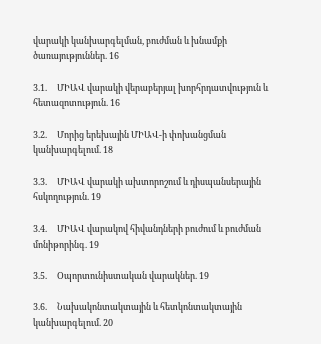վարակի կանխարգելման, բուժման և խնամքի ծառայություններ. 16

3.1.     ՄԻԱՎ վարակի վերաբերյալ խորհրդատվություն և հետազոտություն. 16

3.2.     Մորից երեխային ՄԻԱՎ-ի փոխանցման կանխարգելում. 18

3.3.     ՄԻԱՎ վարակի ախտորոշում և դիսպանսերային հսկողություն. 19

3.4.     ՄԻԱՎ վարակով հիվանդների բուժում և բուժման մոնիթորինգ. 19

3.5.     Օպորտունիստական վարակներ. 19

3.6.     Նախակոնտակտային և հետկոնտակտային կանխարգելում. 20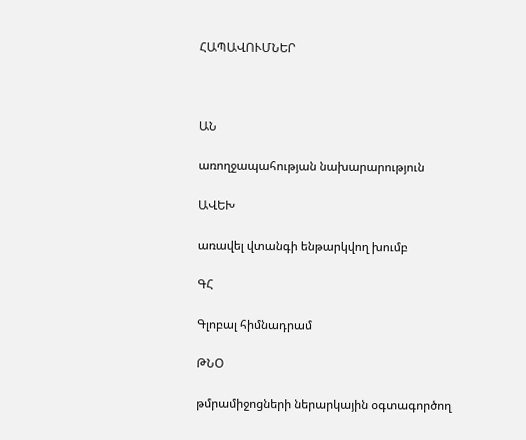ՀԱՊԱՎՈՒՄՆԵՐ



ԱՆ

առողջապահության նախարարություն

ԱՎԵԽ

առավել վտանգի ենթարկվող խումբ

ԳՀ

Գլոբալ հիմնադրամ

ԹՆՕ

թմրամիջոցների ներարկային օգտագործող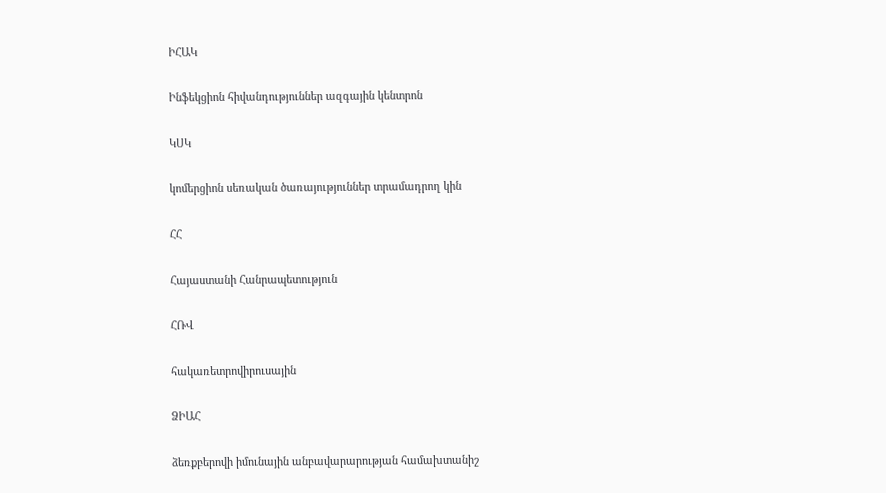ԻՀԱԿ

Ինֆեկցիոն հիվանդություններ ազգային կենտրոն

ԿՍԿ

կոմերցիոն սեռական ծառայություններ տրամադրող կին

ՀՀ

Հայաստանի Հանրապետություն

ՀՌՎ

հակառետրովիրուսային

ՁԻԱՀ

ձեռքբերովի իմունային անբավարարության համախտանիշ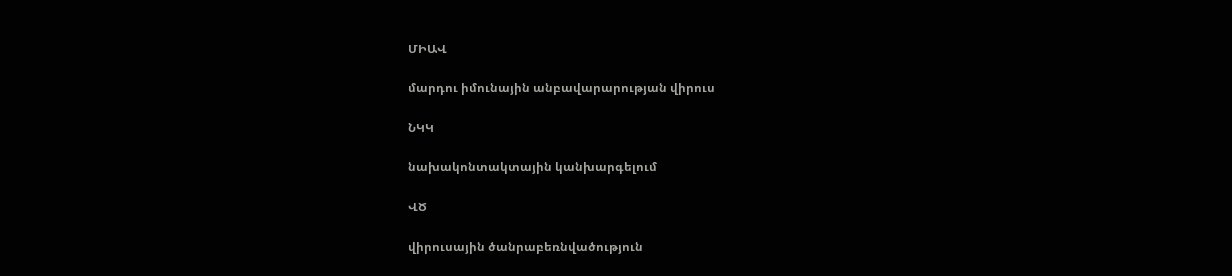ՄԻԱՎ

մարդու իմունային անբավարարության վիրուս

ՆԿԿ

նախակոնտակտային կանխարգելում

ՎԾ

վիրուսային ծանրաբեռնվածություն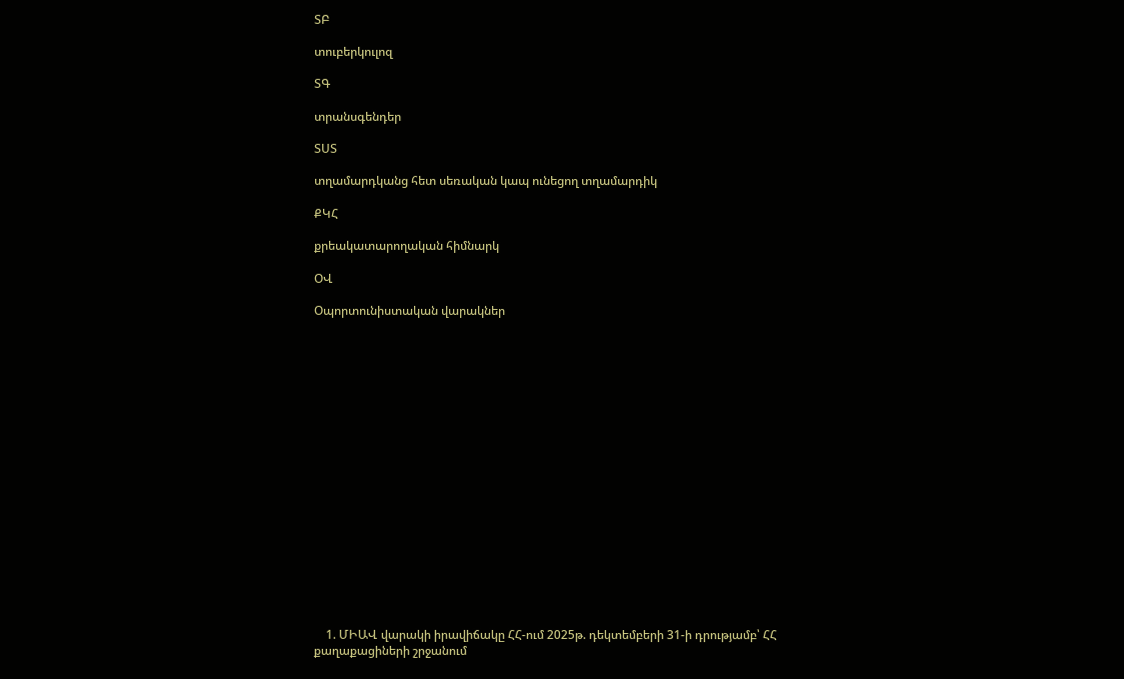ՏԲ

տուբերկուլոզ

ՏԳ

տրանսգենդեր

ՏՍՏ

տղամարդկանց հետ սեռական կապ ունեցող տղամարդիկ

ՔԿՀ

քրեակատարողական հիմնարկ

ՕՎ

Օպորտունիստական վարակներ



















    1. ՄԻԱՎ վարակի իրավիճակը ՀՀ-ում 2025թ. դեկտեմբերի 31-ի դրությամբ՝ ՀՀ քաղաքացիների շրջանում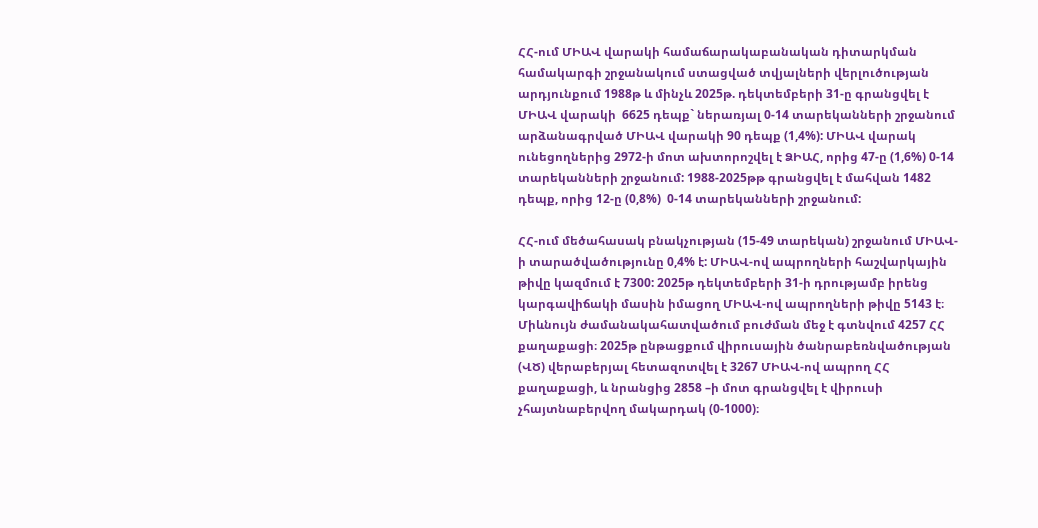ՀՀ-ում ՄԻԱՎ վարակի համաճարակաբանական դիտարկման համակարգի շրջանակում ստացված տվյալների վերլուծության արդյունքում 1988թ և մինչև 2025թ. դեկտեմբերի 31-ը գրանցվել է ՄԻԱՎ վարակի  6625 դեպք` ներառյալ 0-14 տարեկանների շրջանում արձանագրված ՄԻԱՎ վարակի 90 դեպք (1,4%): ՄԻԱՎ վարակ ունեցողներից 2972-ի մոտ ախտորոշվել է ՁԻԱՀ, որից 47-ը (1,6%) 0-14 տարեկանների շրջանում: 1988-2025թթ գրանցվել է մահվան 1482 դեպք, որից 12-ը (0,8%)  0-14 տարեկանների շրջանում:

ՀՀ-ում մեծահասակ բնակչության (15-49 տարեկան) շրջանում ՄԻԱՎ-ի տարածվածությունը 0,4% է: ՄԻԱՎ-ով ապրողների հաշվարկային թիվը կազմում է 7300: 2025թ դեկտեմբերի 31-ի դրությամբ իրենց կարգավիճակի մասին իմացող ՄԻԱՎ-ով ապրողների թիվը 5143 է։ Միևնույն ժամանակահատվածում բուժման մեջ է գտնվում 4257 ՀՀ քաղաքացի։ 2025թ ընթացքում վիրուսային ծանրաբեռնվածության (ՎԾ) վերաբերյալ հետազոտվել է 3267 ՄԻԱՎ-ով ապրող ՀՀ քաղաքացի, և նրանցից 2858 –ի մոտ գրանցվել է վիրուսի չհայտնաբերվող մակարդակ (0-1000)։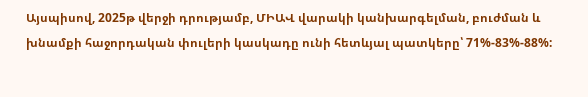Այսպիսով, 2025թ վերջի դրությամբ, ՄԻԱՎ վարակի կանխարգելման, բուժման և խնամքի հաջորդական փուլերի կասկադը ունի հետևյալ պատկերը՝ 71%-83%-88%: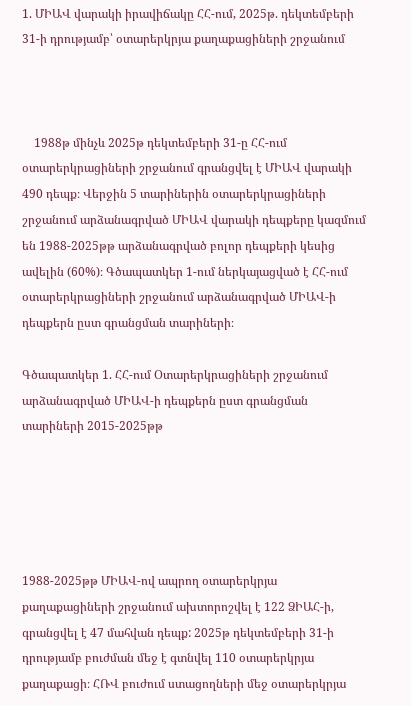1. ՄԻԱՎ վարակի իրավիճակը ՀՀ-ում, 2025թ. դեկտեմբերի 31-ի դրությամբ՝ օտարերկրյա քաղաքացիների շրջանում



    1988թ մինչև 2025թ դեկտեմբերի 31-ը ՀՀ-ում օտարերկրացիների շրջանում գրանցվել է ՄԻԱՎ վարակի 490 դեպք։ Վերջին 5 տարիներին օտարերկրացիների շրջանում արձանագրված ՄԻԱՎ վարակի դեպքերը կազմում են 1988-2025թթ արձանագրված բոլոր դեպքերի կեսից ավելին (60%)։ Գծապատկեր 1-ում ներկայացված է ՀՀ-ում օտարերկրացիների շրջանում արձանագրված ՄԻԱՎ-ի դեպքերն ըստ գրանցման տարիների։

Գծապատկեր 1. ՀՀ-ում Օտարերկրացիների շրջանում արձանագրված ՄԻԱՎ-ի դեպքերն ըստ գրանցման տարիների 2015-2025թթ





1988-2025թթ ՄԻԱՎ-ով ապրող օտարերկրյա քաղաքացիների շրջանում ախտորոշվել է 122 ՁԻԱՀ-ի, գրանցվել է 47 մահվան դեպք: 2025թ դեկտեմբերի 31-ի դրությամբ բուժման մեջ է գտնվել 110 օտարերկրյա քաղաքացի։ ՀՌՎ բուժում ստացողների մեջ օտարերկրյա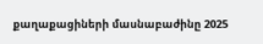քաղաքացիների մասնաբաժինը 2025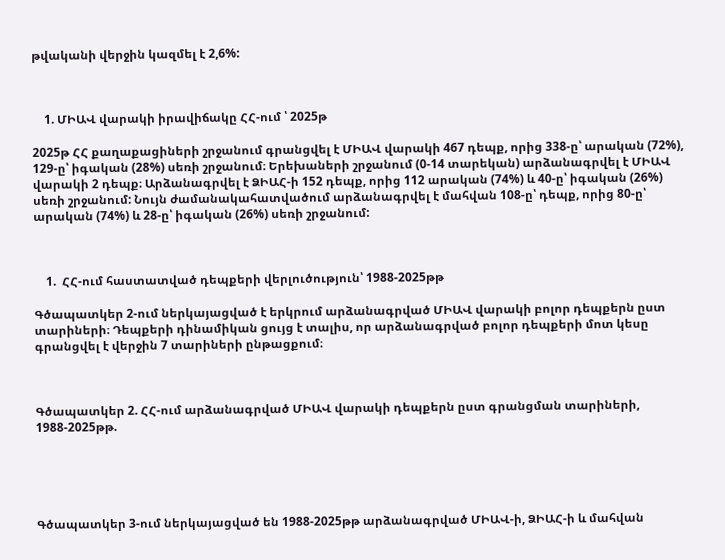թվականի վերջին կազմել է 2,6%:



    1. ՄԻԱՎ վարակի իրավիճակը ՀՀ-ում ՝ 2025թ

2025թ ՀՀ քաղաքացիների շրջանում գրանցվել է ՄԻԱՎ վարակի 467 դեպք, որից 338-ը՝ արական (72%), 129-ը՝ իգական (28%) սեռի շրջանում։ Երեխաների շրջանում (0-14 տարեկան) արձանագրվել է ՄԻԱՎ վարակի 2 դեպք։ Արձանագրվել է ՁԻԱՀ-ի 152 դեպք, որից 112 արական (74%) և 40-ը՝ իգական (26%) սեռի շրջանում: Նույն ժամանակահատվածում արձանագրվել է մահվան 108-ը՝ դեպք, որից 80-ը՝ արական (74%) և 28-ը՝ իգական (26%) սեռի շրջանում:



    1.  ՀՀ-ում հաստատված դեպքերի վերլուծություն՝ 1988-2025թթ

Գծապատկեր 2-ում ներկայացված է երկրում արձանագրված ՄԻԱՎ վարակի բոլոր դեպքերն ըստ տարիների։ Դեպքերի դինամիկան ցույց է տալիս, որ արձանագրված բոլոր դեպքերի մոտ կեսը գրանցվել է վերջին 7 տարիների ընթացքում։



Գծապատկեր 2. ՀՀ-ում արձանագրված ՄԻԱՎ վարակի դեպքերն ըստ գրանցման տարիների, 1988-2025թթ.





Գծապատկեր 3-ում ներկայացված են 1988-2025թթ արձանագրված ՄԻԱՎ-ի, ՁԻԱՀ-ի և մահվան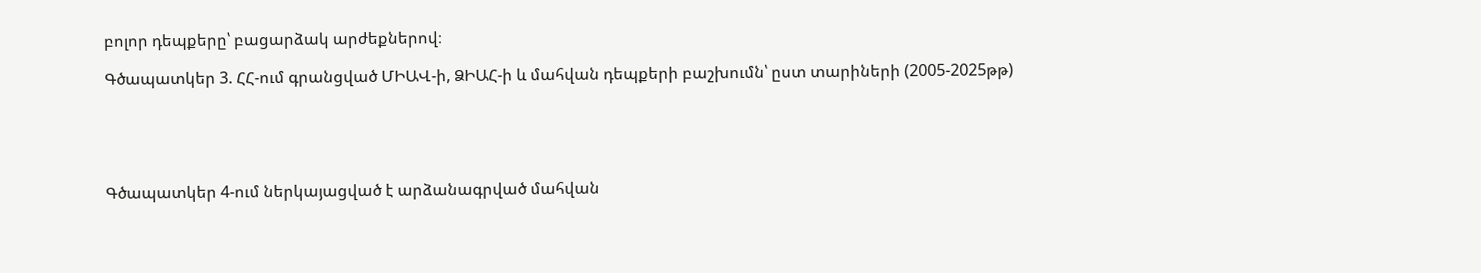բոլոր դեպքերը՝ բացարձակ արժեքներով։

Գծապատկեր 3. ՀՀ-ում գրանցված ՄԻԱՎ-ի, ՁԻԱՀ-ի և մահվան դեպքերի բաշխումն՝ ըստ տարիների (2005-2025թթ)





Գծապատկեր 4-ում ներկայացված է արձանագրված մահվան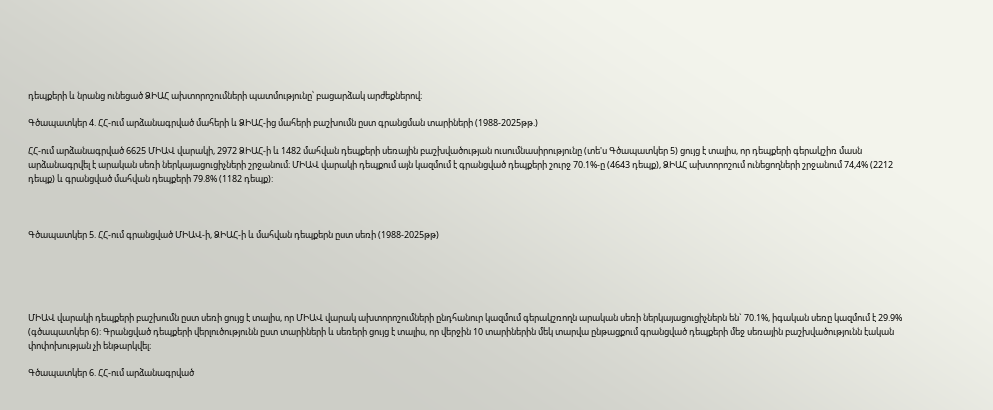դեպքերի և նրանց ունեցած ՁԻԱՀ ախտորոշումների պատմությունը՝ բացարձակ արժեքներով։

Գծապատկեր 4. ՀՀ-ում արձանագրված մահերի և ՁԻԱՀ-ից մահերի բաշխումն ըստ գրանցման տարիների (1988-2025թթ.)

ՀՀ-ում արձանագրված 6625 ՄԻԱՎ վարակի, 2972 ՁԻԱՀ-ի և 1482 մահվան դեպքերի սեռային բաշխվածության ուսումնասիրությունը (տե'ս Գծապատկեր 5) ցույց է տալիս, որ դեպքերի գերակշիռ մասն արձանագրվել է արական սեռի ներկայացուցիչների շրջանում։ ՄԻԱՎ վարակի դեպքում այն կազմում է գրանցված դեպքերի շուրջ 70.1%-ը (4643 դեպք), ՁԻԱՀ ախտորոշում ունեցողների շրջանում 74,4% (2212 դեպք) և գրանցված մահվան դեպքերի 79.8% (1182 դեպք):



Գծապատկեր 5. ՀՀ-ում գրանցված ՄԻԱՎ-ի, ՁԻԱՀ-ի և մահվան դեպքերն ըստ սեռի (1988-2025թթ)





ՄԻԱՎ վարակի դեպքերի բաշխումն ըստ սեռի ցույց է տալիս, որ ՄԻԱՎ վարակ ախտորոշումների ընդհանուր կազմում գերակշռողն արական սեռի ներկայացուցիչներն են` 70.1%, իգական սեռը կազմում է 29.9% (գծապատկեր 6): Գրանցված դեպքերի վերլուծությունն ըստ տարիների և սեռերի ցույց է տալիս, որ վերջին 10 տարիներին մեկ տարվա ընթացքում գրանցված դեպքերի մեջ սեռային բաշխվածությունն էական փոփոխության չի ենթարկվել։

Գծապատկեր 6. ՀՀ-ում արձանագրված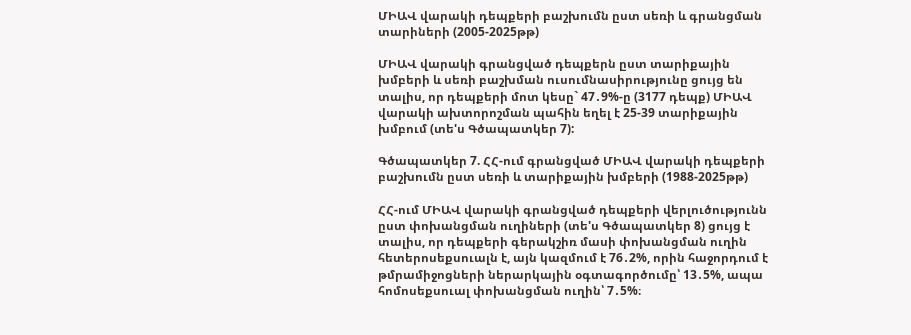ՄԻԱՎ վարակի դեպքերի բաշխումն ըստ սեռի և գրանցման տարիների (2005-2025թթ)

ՄԻԱՎ վարակի գրանցված դեպքերն ըստ տարիքային խմբերի և սեռի բաշխման ուսումնասիրությունը ցույց են տալիս, որ դեպքերի մոտ կեսը` 47․9%-ը (3177 դեպք) ՄԻԱՎ վարակի ախտորոշման պահին եղել է 25-39 տարիքային խմբում (տե'ս Գծապատկեր 7):

Գծապատկեր 7. ՀՀ-ում գրանցված ՄԻԱՎ վարակի դեպքերի բաշխումն ըստ սեռի և տարիքային խմբերի (1988-2025թթ)

ՀՀ-ում ՄԻԱՎ վարակի գրանցված դեպքերի վերլուծությունն ըստ փոխանցման ուղիների (տե'ս Գծապատկեր 8) ցույց է տալիս, որ դեպքերի գերակշիռ մասի փոխանցման ուղին հետերոսեքսուալն է, այն կազմում է 76․2%, որին հաջորդում է թմրամիջոցների ներարկային օգտագործումը՝ 13․5%, ապա հոմոսեքսուալ փոխանցման ուղին՝ 7․5%։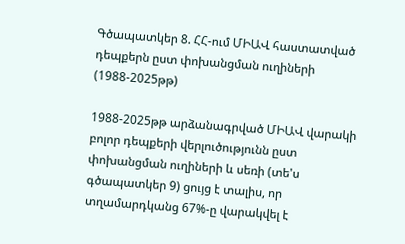Գծապատկեր 8. ՀՀ-ում ՄԻԱՎ հաստատված դեպքերն ըստ փոխանցման ուղիների (1988-2025թթ)

1988-2025թթ արձանագրված ՄԻԱՎ վարակի բոլոր դեպքերի վերլուծությունն ըստ փոխանցման ուղիների և սեռի (տե'ս գծապատկեր 9) ցույց է տալիս, որ տղամարդկանց 67%-ը վարակվել է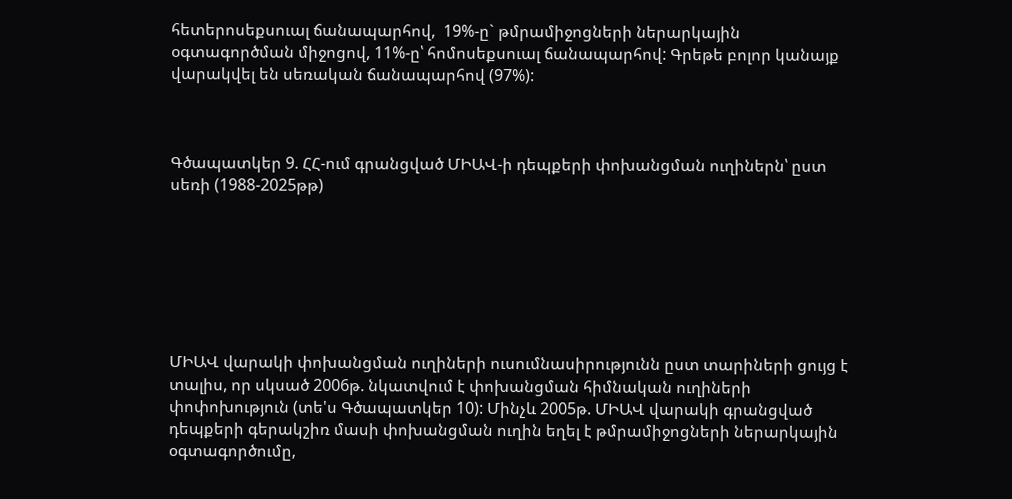հետերոսեքսուալ ճանապարհով,  19%-ը` թմրամիջոցների ներարկային օգտագործման միջոցով, 11%-ը՝ հոմոսեքսուալ ճանապարհով: Գրեթե բոլոր կանայք վարակվել են սեռական ճանապարհով (97%):



Գծապատկեր 9. ՀՀ-ում գրանցված ՄԻԱՎ-ի դեպքերի փոխանցման ուղիներն՝ ըստ սեռի (1988-2025թթ)







ՄԻԱՎ վարակի փոխանցման ուղիների ուսումնասիրությունն ըստ տարիների ցույց է տալիս, որ սկսած 2006թ. նկատվում է փոխանցման հիմնական ուղիների փոփոխություն (տե'ս Գծապատկեր 10): Մինչև 2005թ. ՄԻԱՎ վարակի գրանցված դեպքերի գերակշիռ մասի փոխանցման ուղին եղել է թմրամիջոցների ներարկային օգտագործումը,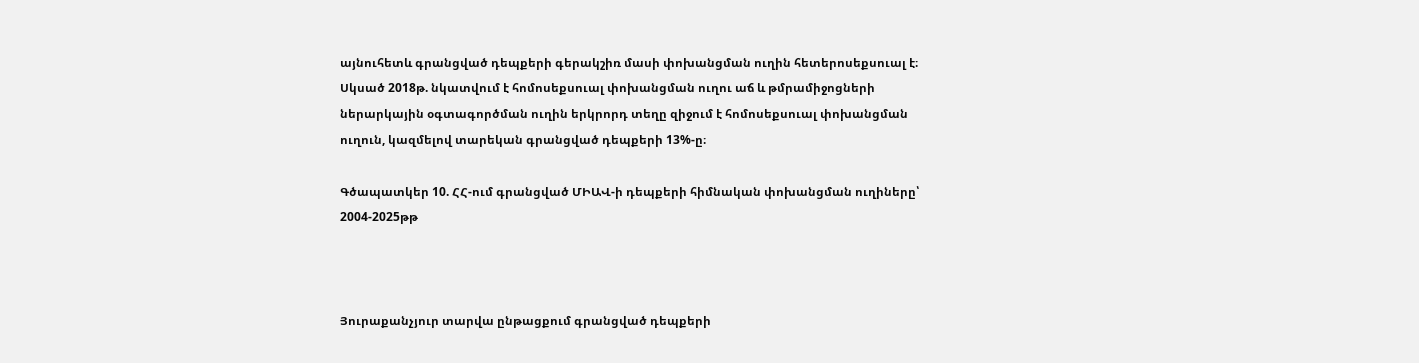այնուհետև գրանցված դեպքերի գերակշիռ մասի փոխանցման ուղին հետերոսեքսուալ է։ Սկսած 2018թ. նկատվում է հոմոսեքսուալ փոխանցման ուղու աճ և թմրամիջոցների ներարկային օգտագործման ուղին երկրորդ տեղը զիջում է հոմոսեքսուալ փոխանցման ուղուն, կազմելով տարեկան գրանցված դեպքերի 13%-ը։

Գծապատկեր 10. ՀՀ-ում գրանցված ՄԻԱՎ-ի դեպքերի հիմնական փոխանցման ուղիները՝ 2004-2025թթ



Յուրաքանչյուր տարվա ընթացքում գրանցված դեպքերի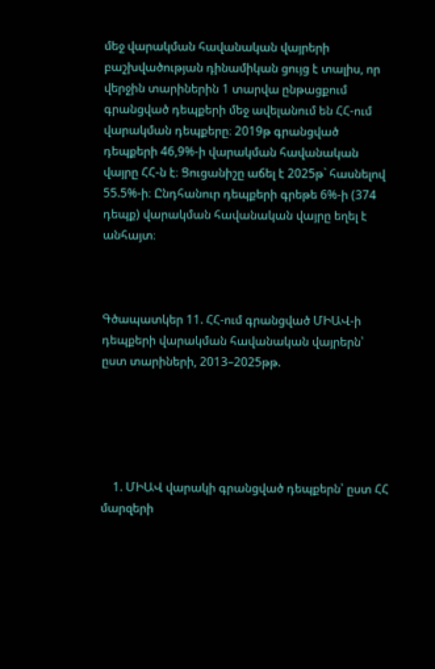մեջ վարակման հավանական վայրերի բաշխվածության դինամիկան ցույց է տալիս, որ վերջին տարիներին 1 տարվա ընթացքում գրանցված դեպքերի մեջ ավելանում են ՀՀ-ում վարակման դեպքերը։ 2019թ գրանցված դեպքերի 46,9%-ի վարակման հավանական վայրը ՀՀ-ն է։ Ցուցանիշը աճել է 2025թ` հասնելով 55.5%-ի։ Ընդհանուր դեպքերի գրեթե 6%-ի (374 դեպք) վարակման հավանական վայրը եղել է անհայտ։



Գծապատկեր 11. ՀՀ-ում գրանցված ՄԻԱՎ-ի դեպքերի վարակման հավանական վայրերն՝ ըստ տարիների, 2013–2025թթ.





    1. ՄԻԱՎ վարակի գրանցված դեպքերն՝ ըստ ՀՀ մարզերի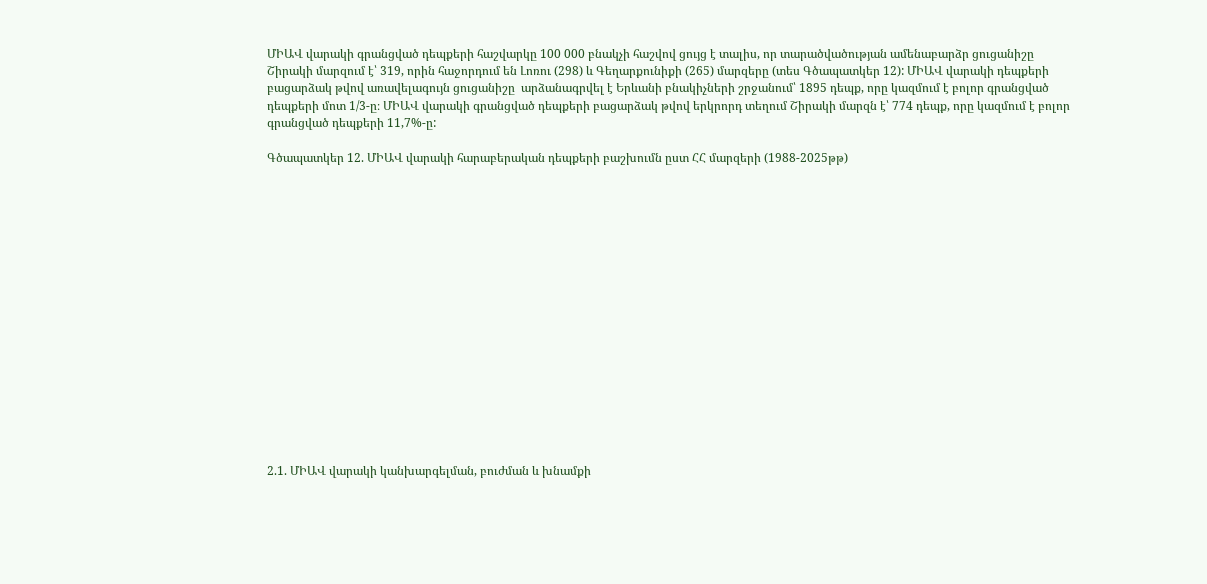ՄԻԱՎ վարակի գրանցված դեպքերի հաշվարկը 100 000 բնակչի հաշվով ցույց է տալիս, որ տարածվածության ամենաբարձր ցուցանիշը Շիրակի մարզում է՝ 319, որին հաջորդում են Լոռու (298) և Գեղարքունիքի (265) մարզերը (տես Գծապատկեր 12): ՄԻԱՎ վարակի դեպքերի բացարձակ թվով առավելագույն ցուցանիշը  արձանագրվել է Երևանի բնակիչների շրջանում՝ 1895 դեպք, որը կազմում է բոլոր գրանցված դեպքերի մոտ 1/3-ը։ ՄԻԱՎ վարակի գրանցված դեպքերի բացարձակ թվով երկրորդ տեղում Շիրակի մարզն է՝ 774 դեպք, որը կազմում է բոլոր գրանցված դեպքերի 11,7%-ը:

Գծապատկեր 12. ՄԻԱՎ վարակի հարաբերական դեպքերի բաշխումն ըստ ՀՀ մարզերի (1988-2025թթ)

















2.1. ՄԻԱՎ վարակի կանխարգելման, բուժման և խնամքի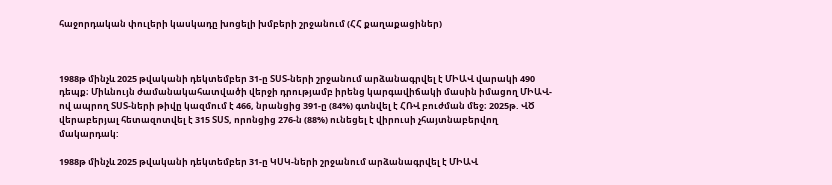հաջորդական փուլերի կասկադը խոցելի խմբերի շրջանում (ՀՀ քաղաքացիներ)



1988թ մինչև 2025 թվականի դեկտեմբեր 31-ը ՏՍՏ-ների շրջանում արձանագրվել է ՄԻԱՎ վարակի 490 դեպք։ Միևնույն ժամանակահատվածի վերջի դրությամբ իրենց կարգավիճակի մասին իմացող ՄԻԱՎ-ով ապրող ՏՍՏ-ների թիվը կազմում է 466, նրանցից 391-ը (84%) գտնվել է ՀՌՎ բուժման մեջ։ 2025թ. ՎԾ վերաբերյալ հետազոտվել է 315 ՏՍՏ, որոնցից 276-ն (88%) ունեցել է վիրուսի չհայտնաբերվող մակարդակ:

1988թ մինչև 2025 թվականի դեկտեմբեր 31-ը ԿՍԿ-ների շրջանում արձանագրվել է ՄԻԱՎ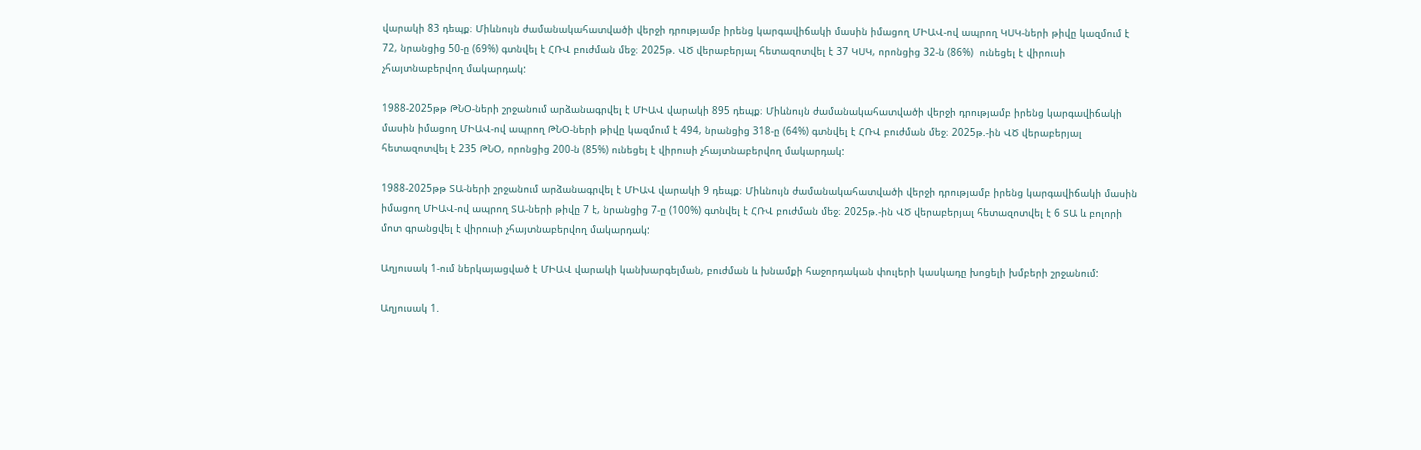վարակի 83 դեպք։ Միևնույն ժամանակահատվածի վերջի դրությամբ իրենց կարգավիճակի մասին իմացող ՄԻԱՎ-ով ապրող ԿՍԿ-ների թիվը կազմում է 72, նրանցից 50-ը (69%) գտնվել է ՀՌՎ բուժման մեջ։ 2025թ. ՎԾ վերաբերյալ հետազոտվել է 37 ԿՍԿ, որոնցից 32-ն (86%)  ունեցել է վիրուսի չհայտնաբերվող մակարդակ:

1988-2025թթ ԹՆՕ-ների շրջանում արձանագրվել է ՄԻԱՎ վարակի 895 դեպք։ Միևնույն ժամանակահատվածի վերջի դրությամբ իրենց կարգավիճակի մասին իմացող ՄԻԱՎ-ով ապրող ԹՆՕ-ների թիվը կազմում է 494, նրանցից 318-ը (64%) գտնվել է ՀՌՎ բուժման մեջ։ 2025թ.-ին ՎԾ վերաբերյալ հետազոտվել է 235 ԹՆՕ, որոնցից 200-ն (85%) ունեցել է վիրուսի չհայտնաբերվող մակարդակ:

1988-2025թթ ՏԱ-ների շրջանում արձանագրվել է ՄԻԱՎ վարակի 9 դեպք։ Միևնույն ժամանակահատվածի վերջի դրությամբ իրենց կարգավիճակի մասին իմացող ՄԻԱՎ-ով ապրող ՏԱ-ների թիվը 7 է, նրանցից 7-ը (100%) գտնվել է ՀՌՎ բուժման մեջ։ 2025թ.-ին ՎԾ վերաբերյալ հետազոտվել է 6 ՏԱ և բոլորի մոտ գրանցվել է վիրուսի չհայտնաբերվող մակարդակ:

Աղյուսակ 1-ում ներկայացված է ՄԻԱՎ վարակի կանխարգելման, բուժման և խնամքի հաջորդական փուլերի կասկադը խոցելի խմբերի շրջանում:

Աղյուսակ 1.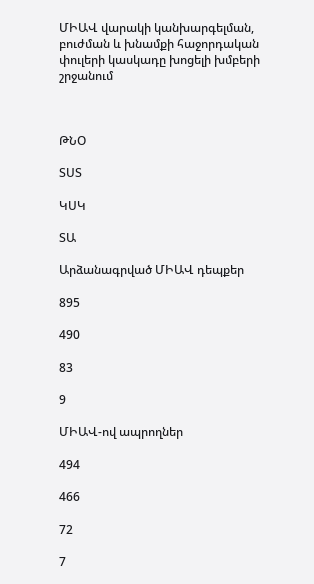ՄԻԱՎ վարակի կանխարգելման, բուժման և խնամքի հաջորդական փուլերի կասկադը խոցելի խմբերի շրջանում



ԹՆՕ

ՏՍՏ

ԿՍԿ

ՏԱ

Արձանագրված ՄԻԱՎ դեպքեր

895

490

83

9

ՄԻԱՎ-ով ապրողներ

494

466

72

7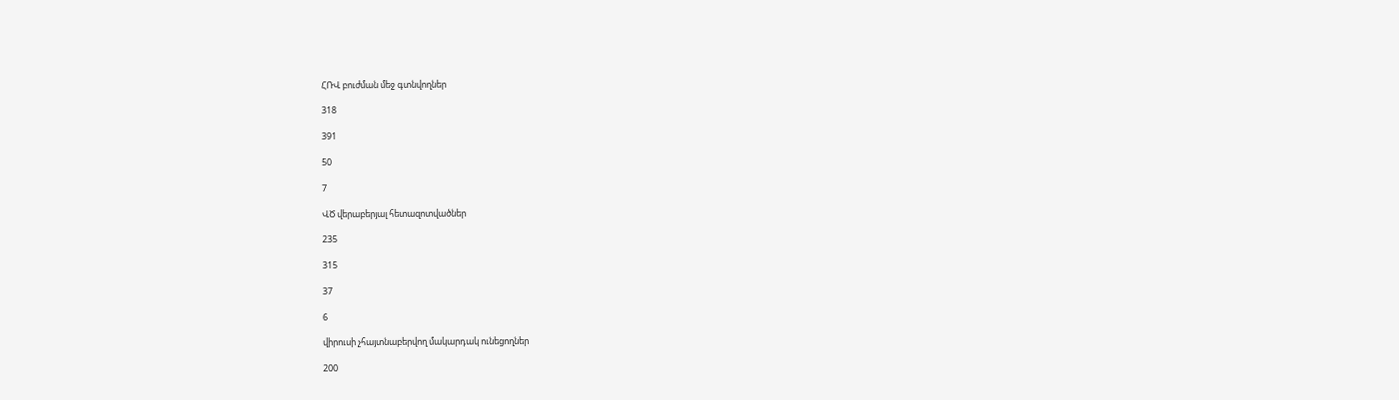ՀՌՎ բուժման մեջ գտնվողներ

318

391

50

7

ՎԾ վերաբերյալ հետազոտվածներ

235

315

37

6

վիրուսի չհայտնաբերվող մակարդակ ունեցողներ

200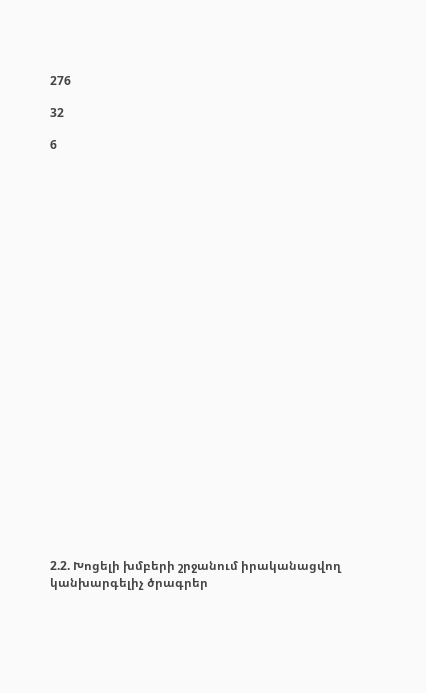276

32

6

























2.2. Խոցելի խմբերի շրջանում իրականացվող կանխարգելիչ ծրագրեր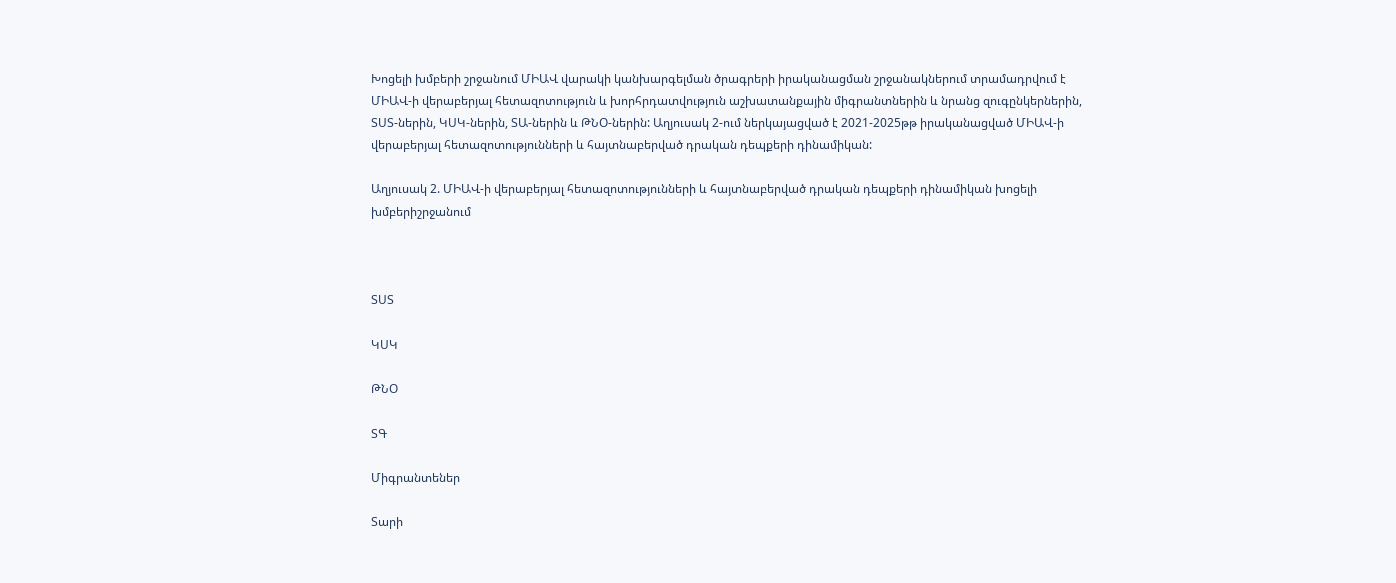Խոցելի խմբերի շրջանում ՄԻԱՎ վարակի կանխարգելման ծրագրերի իրականացման շրջանակներում տրամադրվում է ՄԻԱՎ-ի վերաբերյալ հետազոտություն և խորհրդատվություն աշխատանքային միգրանտներին և նրանց զուգընկերներին, ՏՍՏ-ներին, ԿՍԿ-ներին, ՏԱ-ներին և ԹՆՕ-ներին: Աղյուսակ 2-ում ներկայացված է 2021-2025թթ իրականացված ՄԻԱՎ-ի վերաբերյալ հետազոտությունների և հայտնաբերված դրական դեպքերի դինամիկան:

Աղյուսակ 2. ՄԻԱՎ-ի վերաբերյալ հետազոտությունների և հայտնաբերված դրական դեպքերի դինամիկան խոցելի խմբերիշրջանում



ՏՍՏ

ԿՍԿ

ԹՆՕ

ՏԳ

Միգրանտեներ

Տարի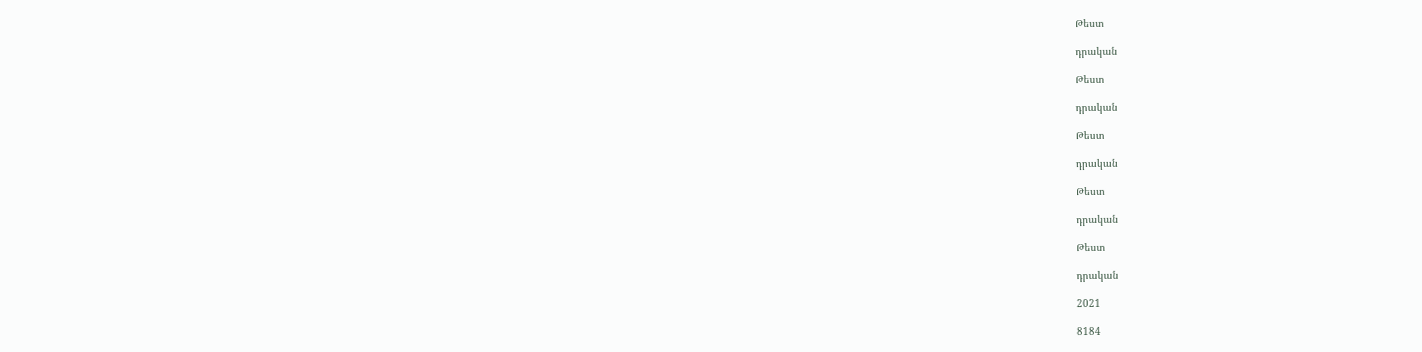Թեստ

դրական

Թեստ

դրական

Թեստ

դրական

Թեստ

դրական

Թեստ

դրական

2021

8184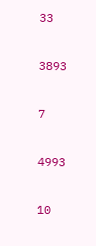33

3893

7

4993

10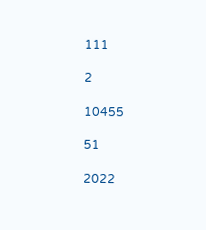111

2

10455

51

2022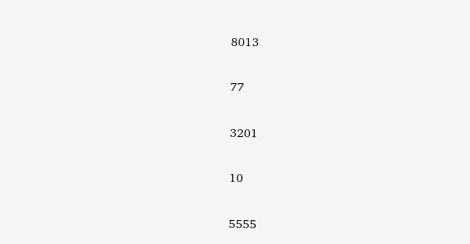8013

77

3201

10

5555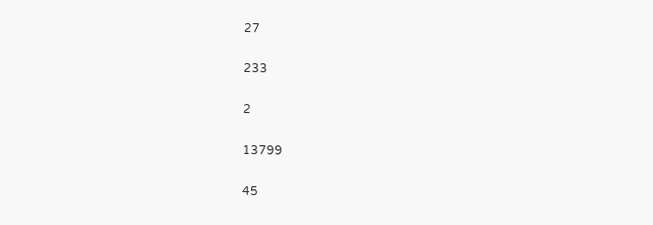27

233

2

13799

45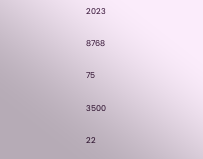2023

8768

75

3500

22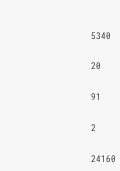5340

20

91

2

24160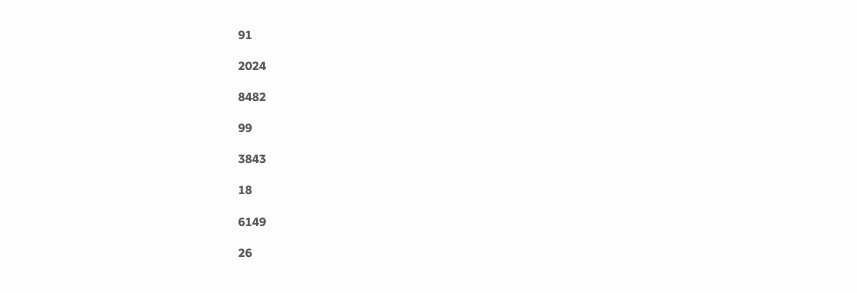91

2024

8482

99

3843

18

6149

26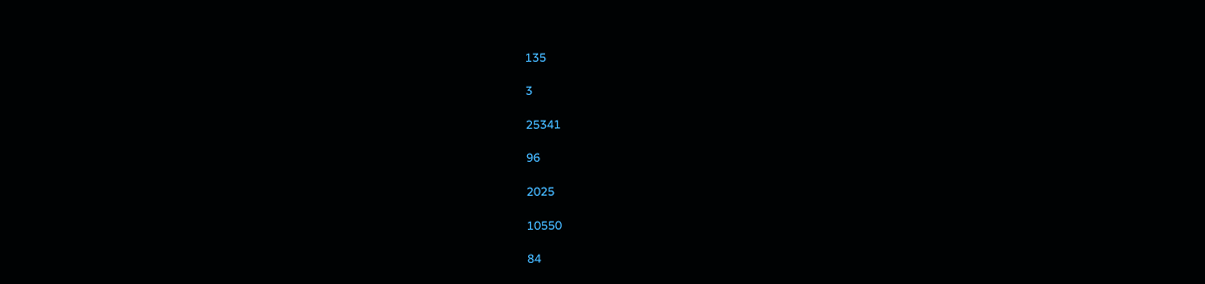135

3

25341

96

2025

10550

84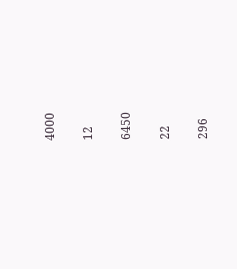4000

12

6450

22

296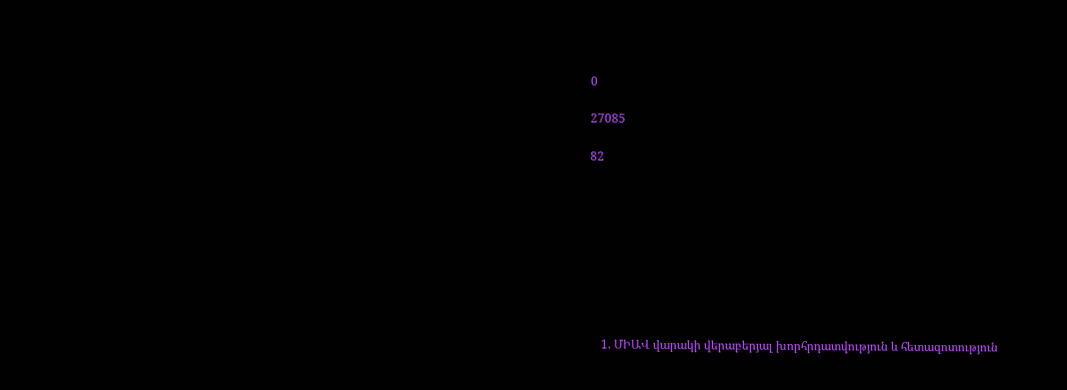0

27085

82









    1. ՄԻԱՎ վարակի վերաբերյալ խորհրդատվություն և հետազոտություն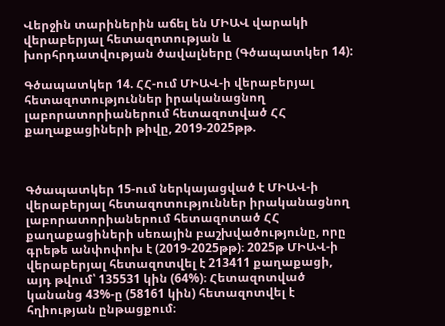Վերջին տարիներին աճել են ՄԻԱՎ վարակի վերաբերյալ հետազոտության և խորհրդատվության ծավալները (Գծապատկեր 14):

Գծապատկեր 14. ՀՀ-ում ՄԻԱՎ-ի վերաբերյալ հետազոտություններ իրականացնող լաբորատորիաներում հետազոտված ՀՀ քաղաքացիների թիվը, 2019-2025թթ.



Գծապատկեր 15-ում ներկայացված է ՄԻԱՎ-ի վերաբերյալ հետազոտություններ իրականացնող լաբորատորիաներում հետազոտած ՀՀ քաղաքացիների սեռային բաշխվածությունը, որը գրեթե անփոփոխ է (2019-2025թթ)։ 2025թ ՄԻԱՎ-ի վերաբերյալ հետազոտվել է 213411 քաղաքացի, այդ թվում՝ 135531 կին (64%)։ Հետազոտված կանանց 43%-ը (58161 կին) հետազոտվել է հղիության ընթացքում։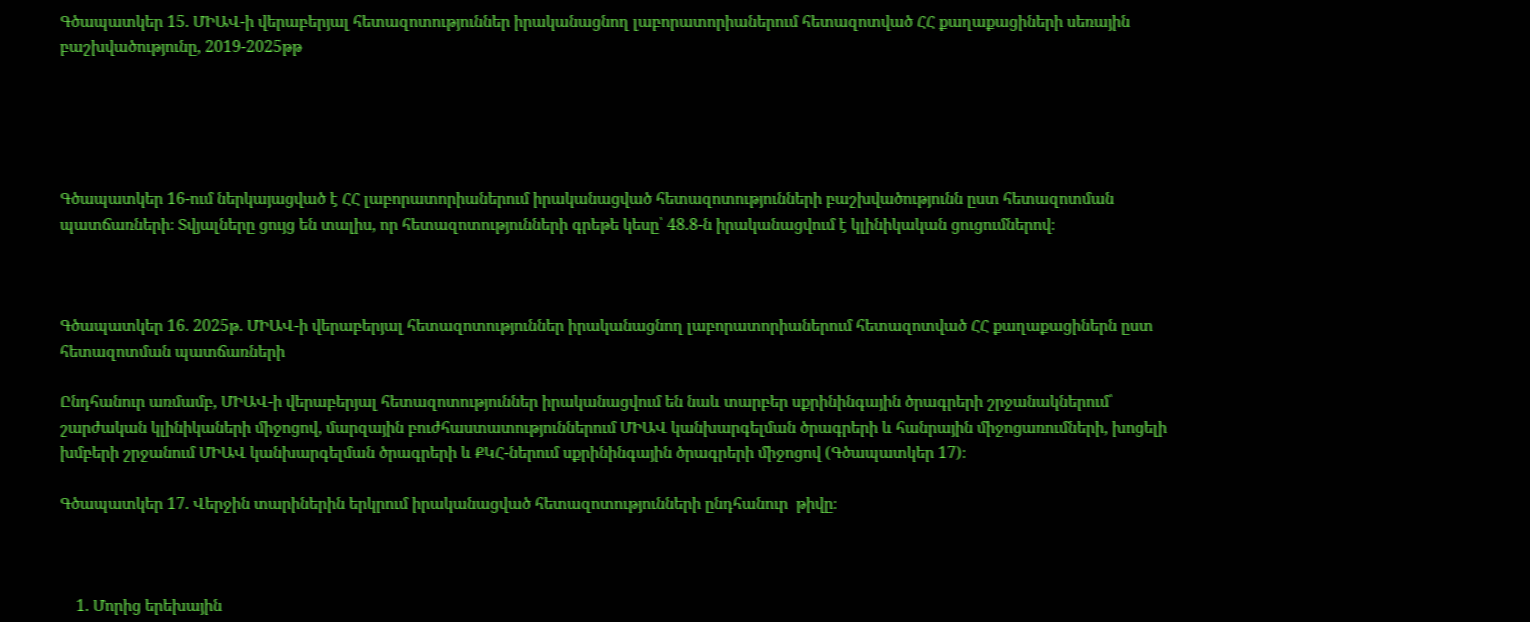Գծապատկեր 15. ՄԻԱՎ-ի վերաբերյալ հետազոտություններ իրականացնող լաբորատորիաներում հետազոտված ՀՀ քաղաքացիների սեռային բաշխվածությունը, 2019-2025թթ





Գծապատկեր 16-ում ներկայացված է ՀՀ լաբորատորիաներում իրականացված հետազոտությունների բաշխվածությունն ըստ հետազոտման պատճառների։ Տվյալները ցույց են տալիս, որ հետազոտությունների գրեթե կեսը՝ 48.8-ն իրականացվում է կլինիկական ցուցումներով։



Գծապատկեր 16. 2025թ. ՄԻԱՎ-ի վերաբերյալ հետազոտություններ իրականացնող լաբորատորիաներում հետազոտված ՀՀ քաղաքացիներն ըստ հետազոտման պատճառների

Ընդհանուր առմամբ, ՄԻԱՎ-ի վերաբերյալ հետազոտություններ իրականացվում են նաև տարբեր սքրինինգային ծրագրերի շրջանակներում՝  շարժական կլինիկաների միջոցով, մարզային բուժհաստատություններում ՄԻԱՎ կանխարգելման ծրագրերի և հանրային միջոցառումների, խոցելի խմբերի շրջանում ՄԻԱՎ կանխարգելման ծրագրերի և ՔԿՀ-ներում սքրինինգային ծրագրերի միջոցով (Գծապատկեր 17)։

Գծապատկեր 17. Վերջին տարիներին երկրում իրականացված հետազոտությունների ընդհանուր  թիվը։



    1. Մորից երեխային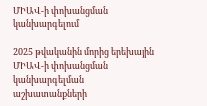ՄԻԱՎ-ի փոխանցման կանխարգելում

2025 թվականին մորից երեխային ՄԻԱՎ-ի փոխանցման կանխարգելման աշխատանքների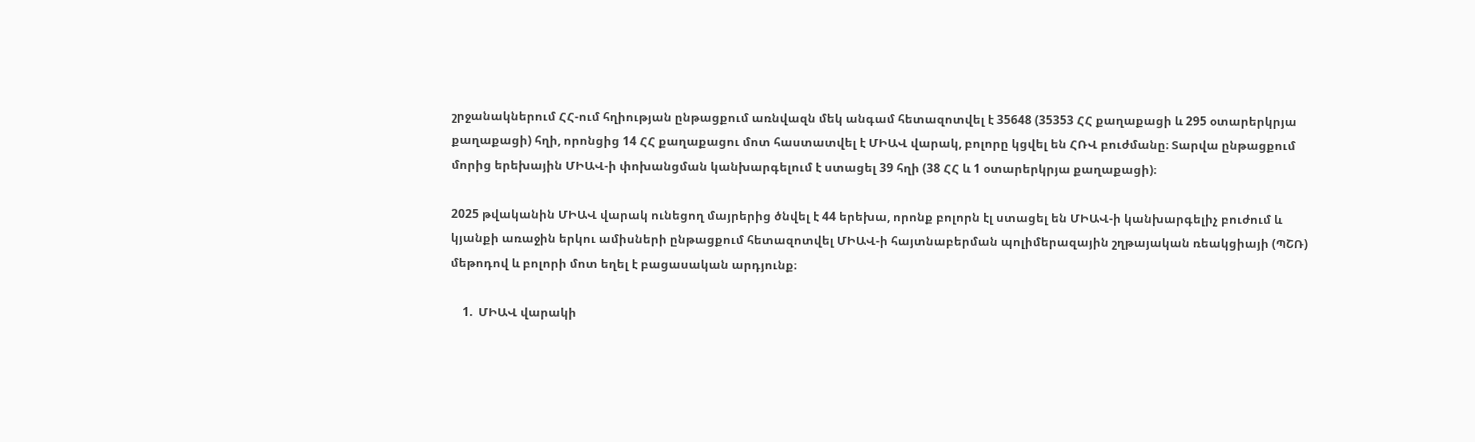շրջանակներում ՀՀ-ում հղիության ընթացքում առնվազն մեկ անգամ հետազոտվել է 35648 (35353 ՀՀ քաղաքացի և 295 օտարերկրյա քաղաքացի) հղի, որոնցից 14 ՀՀ քաղաքացու մոտ հաստատվել է ՄԻԱՎ վարակ, բոլորը կցվել են ՀՌՎ բուժմանը։ Տարվա ընթացքում մորից երեխային ՄԻԱՎ-ի փոխանցման կանխարգելում է ստացել 39 հղի (38 ՀՀ և 1 օտարերկրյա քաղաքացի)։

2025 թվականին ՄԻԱՎ վարակ ունեցող մայրերից ծնվել է 44 երեխա, որոնք բոլորն էլ ստացել են ՄԻԱՎ-ի կանխարգելիչ բուժում և կյանքի առաջին երկու ամիսների ընթացքում հետազոտվել ՄԻԱՎ-ի հայտնաբերման պոլիմերազային շղթայական ռեակցիայի (ՊՇՌ) մեթոդով և բոլորի մոտ եղել է բացասական արդյունք։

    1.  ՄԻԱՎ վարակի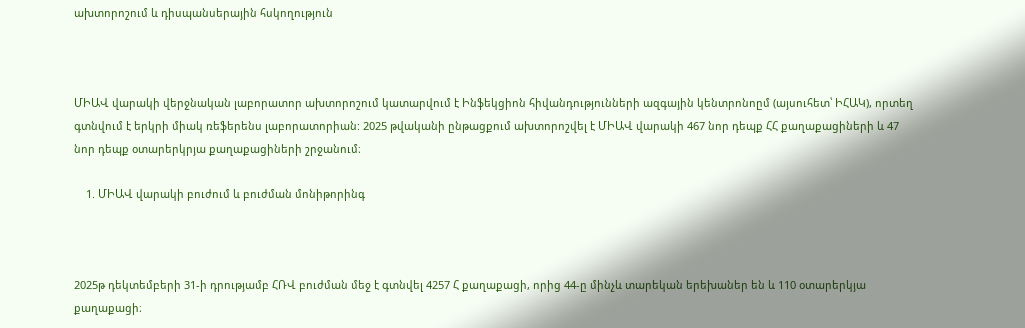ախտորոշում և դիսպանսերային հսկողություն



ՄԻԱՎ վարակի վերջնական լաբորատոր ախտորոշում կատարվում է Ինֆեկցիոն հիվանդությունների ազգային կենտրոնոըմ (այսուհետ՝ ԻՀԱԿ), որտեղ գտնվում է երկրի միակ ռեֆերենս լաբորատորիան: 2025 թվականի ընթացքում ախտորոշվել է ՄԻԱՎ վարակի 467 նոր դեպք ՀՀ քաղաքացիների և 47 նոր դեպք օտարերկրյա քաղաքացիների շրջանում։

    1. ՄԻԱՎ վարակի բուժում և բուժման մոնիթորինգ



2025թ դեկտեմբերի 31-ի դրությամբ ՀՌՎ բուժման մեջ է գտնվել 4257 Հ քաղաքացի, որից 44-ը մինչև տարեկան երեխաներ են և 110 օտարերկյա քաղաքացի։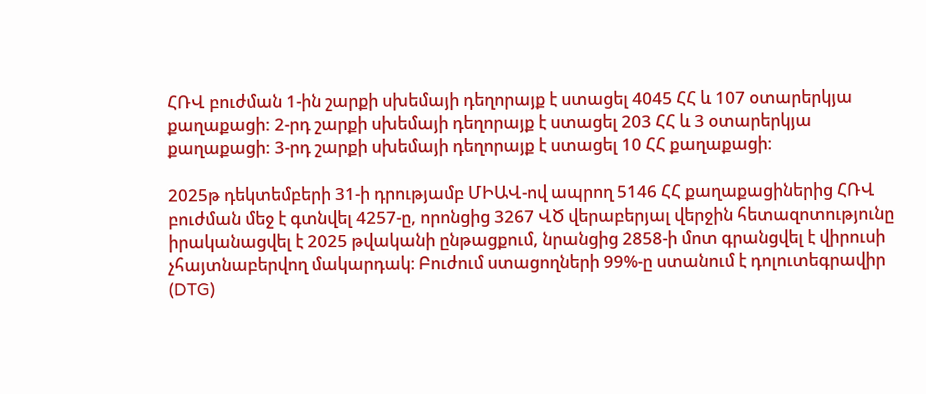ՀՌՎ բուժման 1-ին շարքի սխեմայի դեղորայք է ստացել 4045 ՀՀ և 107 օտարերկյա քաղաքացի: 2-րդ շարքի սխեմայի դեղորայք է ստացել 203 ՀՀ և 3 օտարերկյա քաղաքացի: 3-րդ շարքի սխեմայի դեղորայք է ստացել 10 ՀՀ քաղաքացի։

2025թ դեկտեմբերի 31-ի դրությամբ ՄԻԱՎ-ով ապրող 5146 ՀՀ քաղաքացիներից ՀՌՎ բուժման մեջ է գտնվել 4257-ը, որոնցից 3267 ՎԾ վերաբերյալ վերջին հետազոտությունը իրականացվել է 2025 թվականի ընթացքում, նրանցից 2858-ի մոտ գրանցվել է վիրուսի չհայտնաբերվող մակարդակ։ Բուժում ստացողների 99%-ը ստանում է դոլուտեգրավիր (DTG)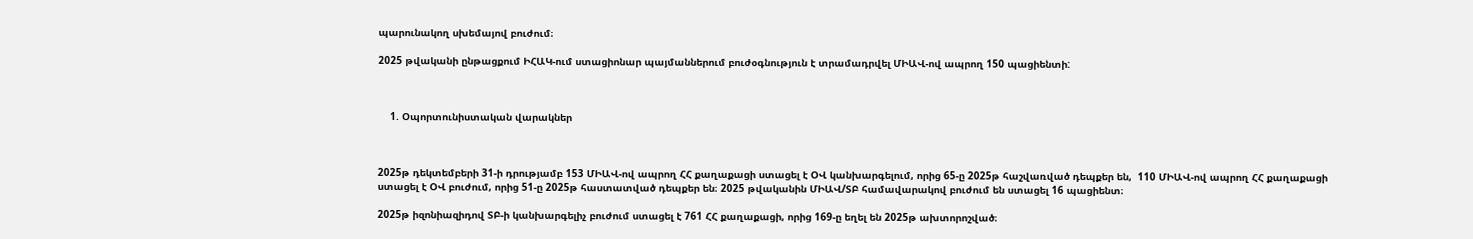պարունակող սխեմայով բուժում։

2025 թվականի ընթացքում ԻՀԱԿ-ում ստացիոնար պայմաններում բուժօգնություն է տրամադրվել ՄԻԱՎ-ով ապրող 150 պացիենտի:



    1. Օպորտունիստական վարակներ



2025թ դեկտեմբերի 31-ի դրությամբ 153 ՄԻԱՎ-ով ապրող ՀՀ քաղաքացի ստացել է ՕՎ կանխարգելում, որից 65-ը 2025թ հաշվառված դեպքեր են,  110 ՄԻԱՎ-ով ապրող ՀՀ քաղաքացի ստացել է ՕՎ բուժում, որից 51-ը 2025թ հաստատված դեպքեր են։ 2025 թվականին ՄԻԱՎ/ՏԲ համավարակով բուժում են ստացել 16 պացիենտ։

2025թ իզոնիազիդով ՏԲ-ի կանխարգելիչ բուժում ստացել է 761 ՀՀ քաղաքացի, որից 169-ը եղել են 2025թ ախտորոշված։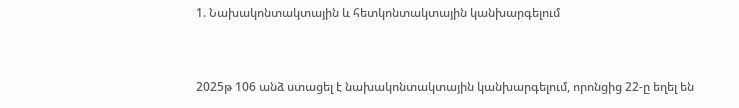1. Նախակոնտակտային և հետկոնտակտային կանխարգելում



2025թ 106 անձ ստացել է նախակոնտակտային կանխարգելում, որոնցից 22-ը եղել են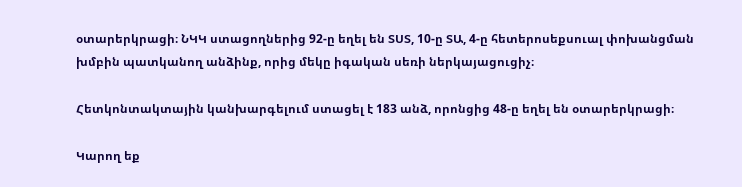օտարերկրացի։ ՆԿԿ ստացողներից 92-ը եղել են ՏՍՏ, 10-ը ՏԱ, 4-ը հետերոսեքսուալ փոխանցման խմբին պատկանող անձինք, որից մեկը իգական սեռի ներկայացուցիչ։

Հետկոնտակտային կանխարգելում ստացել է 183 անձ, որոնցից 48-ը եղել են օտարերկրացի։

Կարող եք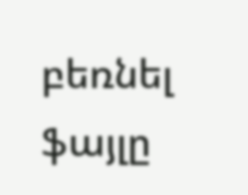բեռնել ֆայլը